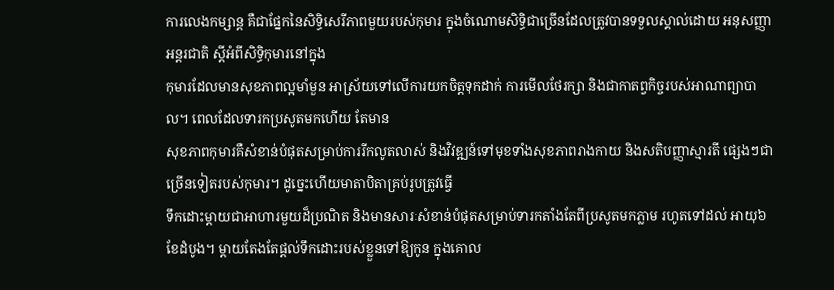ការលេងកម្សាន្ដ គឺជាផ្នែកនៃសិទ្ធិសេរីភាពមួយរបស់កុមារ ក្នុងចំណោមសិទ្ធិជាច្រើនដែលត្រូវបានទទួលស្គាល់ដោយ អនុសញ្ញាអន្ដរជាតិ ស្ដីអំពីសិទ្ធិកុមារនៅក្នុង
កុមារដែលមានសុខភាពល្អមាំមួន អាស្រ័យទៅលើការយកចិត្ដទុកដាក់ ការមើលថែរក្សា និងជាកាតព្វកិច្ចរបស់អាណាព្យាបាល។ ពេលដែលទារកប្រសូតមកហើយ តែមាន
សុខភាពកុមារគឺសំខាន់បំផុតសម្រាប់ការរីកលូតលាស់ និងវិវឌ្ឍន៍ទៅមុខទាំងសុខភាពរាងកាយ និងសតិបញ្ញាស្មារតី ផ្សេងៗជាច្រើនទៀតរបស់កុមារ។ ដូច្នេះហើយមាតាបិតាគ្រប់រូបត្រូវធ្វើ
ទឹកដោះម្ដាយជាអាហារមួយដ៏ប្រណិត និងមានសារៈសំខាន់បំផុតសម្រាប់ទារកតាំងតែពីប្រសូតមកភ្លាម រហូតទៅដល់ អាយុ៦ខែដំបូង។ ម្ដាយតែងតែផ្ដល់ទឹកដោះរបស់ខ្លួនទៅឱ្យកូន ក្នុងគោល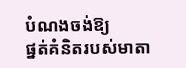បំណងចង់ឱ្យ
ផ្នត់គំនិតរបស់មាតា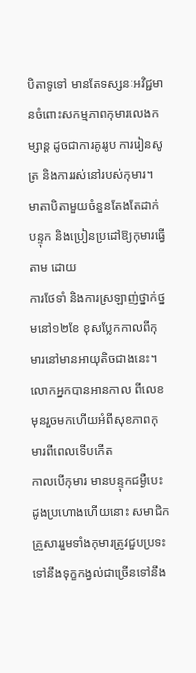បិតាទូទៅ មានតែទស្សនៈអវិជ្ជមានចំពោះសកម្មភាពកុមារលេងកម្សាន្ដ ដូចជាការគូររូប ការរៀនសូត្រ និងការរស់នៅរបស់កុមារ។ មាតាបិតាមួយចំនួនតែងតែដាក់បន្ទុក និងប្រៀនប្រដៅឱ្យកុមារធ្វើតាម ដោយ
ការថែទាំ និងការស្រឡាញ់ថ្នាក់ថ្នមនៅ១២ខែ ខុសប្លែកកាលពីកុមារនៅមានអាយុតិចជាងនេះ។ លោកអ្នកបានអានកាល ពីលេខមុនរួចមកហើយអំពីសុខភាពកុមារពីពេលទើបកើត
កាលបើកុមារ មានបន្ទុកជម្ងឺបេះដូងប្រហោងហើយនោះ សមាជិកគ្រួសាររួមទាំងកុមារត្រូវជួបប្រទះទៅនឹងទុក្ខកង្វល់ជាច្រើនទៅនឹង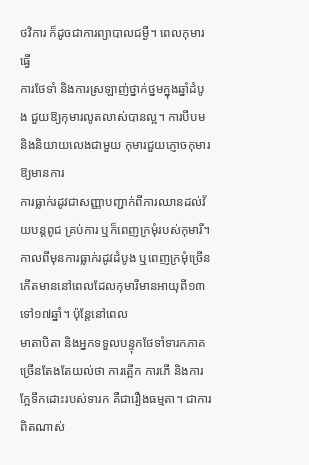ថវិការ ក៏ដូចជាការព្យាបាលជម្ងឺ។ ពេលកុមារធ្វើ
ការថែទាំ និងការស្រឡាញ់ថ្នាក់ថ្នមក្នុងឆ្នាំដំបូង ជួយឱ្យកុមារលូតលាស់បានល្អ។ ការបីបម និងនិយាយលេងជាមួយ កុមារជួយភ្ញោចកុមារឱ្យមានការ
ការធ្លាក់រដូវជាសញ្ញាបញ្ជាក់ពីការឈានដល់វ័យបន្ដពូជ គ្រប់ការ ឬក៏ពេញក្រមុំរបស់កុមារី។ កាលពីមុនការធ្លាក់រដូវដំបូង ឬពេញក្រមុំច្រើនកើតមាននៅពេលដែលកុមារីមានអាយុពី១៣ទៅ១៧ឆ្នាំ។ ប៉ុន្ដែនៅពេល
មាតាបិតា និងអ្នកទទួលបន្ទុកថែទាំទារកភាគច្រើនតែងតែយល់ថា ការត្អើក ការភើ និងការក្អែទឹកដោះរបស់ទារក គឺជារឿងធម្មតា។ ជាការពិតណាស់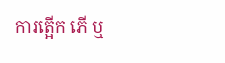ការត្អើក ភើ ឬ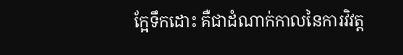ក្អែទឹកដោះ គឺជាដំណាក់កាលនៃការវិវត្ដ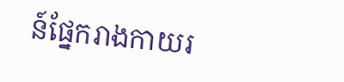ន៍ផ្នែករាងកាយរ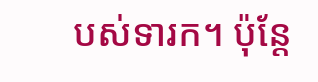បស់ទារក។ ប៉ុន្ដែ